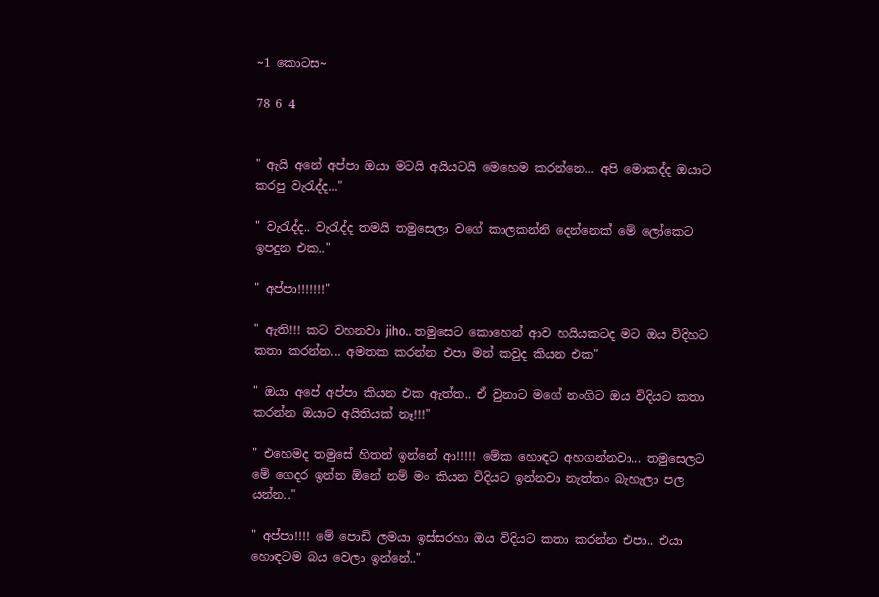~1 කොටස~

78 6 4


" ඇයි අනේ අප්පා ඔයා මටයි අයියටයි මෙහෙම කරන්නෙ... අපි මොකද්ද ඔයාට කරපු වැරැද්ද..."

" වැරැද්ද.. වැරැද්ද තමයි තමුසෙලා වගේ කාලකන්නි දෙන්නෙක් මේ ලෝකෙට ඉපදුන එක.."

" අප්පා!!!!!!!"

" ඇති!!! කට වහනවා jiho.. තමුසෙට කොහෙන් ආව හයියකටද මට ඔය විදිහට කතා කරන්න... අමතක කරන්න එපා මන් කවුද කියන එක"

" ඔයා අපේ අප්පා කියන එක ඇත්ත.. ඒ වුනාට මගේ නංගිට ඔය විදියට කතා කරන්න ඔයාට අයිතියක් නෑ!!!"

" එහෙමද තමුසේ හිතන් ඉන්නේ ආ!!!!! මේක හොඳට අහගන්නවා... තමුසෙලට මේ ගෙදර ඉන්න ඕනේ නම් මං කියන විදියට ඉන්නවා නැත්තං බැහැලා පල යන්න.."

" අප්පා!!!! මේ පොඩි ලමයා ඉස්සරහා ඔය විදියට කතා කරන්න එපා.. එයා හොඳටම බය වෙලා ඉන්නේ.."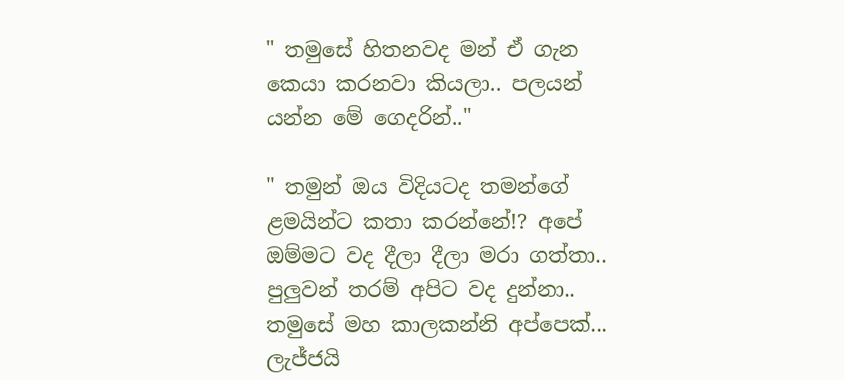" තමුසේ හිතනවද මන් ඒ ගැන කෙයා කරනවා කියලා.. පලයන් යන්න මේ ගෙදරින්.."

" තමුන් ඔය විදියටද තමන්ගේ ළමයින්ට කතා කරන්නේ!? අපේ ඔම්මට වද දීලා දීලා මරා ගත්තා.. පුලුවන් තරම් අපිට වද දුන්නා.. තමුසේ මහ කාලකන්නි අප්පෙක්... ලැජ්ජයි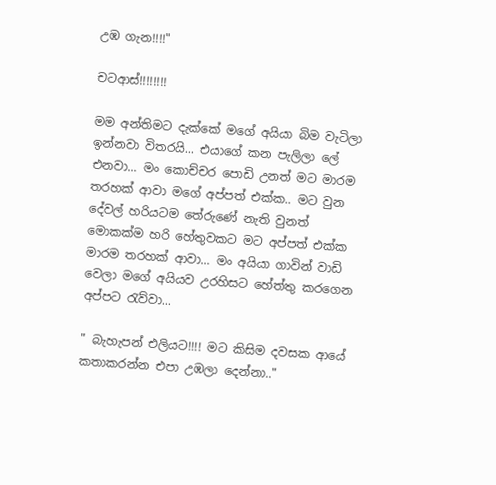උඹ ගැන!!!!"

චටආස්!!!!!!!!

මම අන්තිමට දැක්කේ මගේ අයියා බිම වැටිලා ඉන්නවා විතරයි... එයාගේ කන පැලිලා ලේ එනවා... මං කොච්චර පොඩි උනත් මට මාරම තරහක් ආවා මගේ අප්පත් එක්ක.. මට වුන දේවල් හරියටම තේරුණේ නැති වුනත් මොකක්ම හරි හේතුවකට මට අප්පත් එක්ක මාරම තරහක් ආවා... මං අයියා ගාවින් වාඩි වෙලා මගේ අයියව උරහිසට හේත්තු කරගෙන අප්පට රැව්වා...

" බැහැපන් එලියට!!!! මට කිසිම දවසක ආයේ කතාකරන්න එපා උඹලා දෙන්නා.."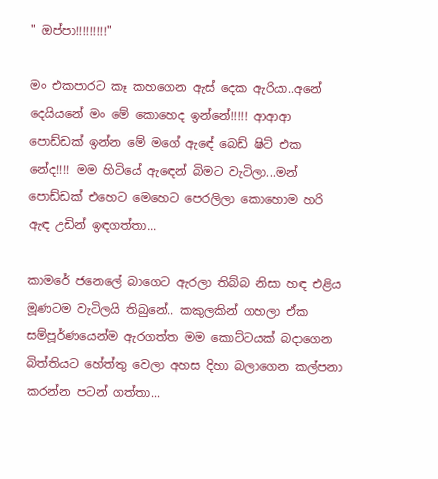" ඔප්පා!!!!!!!!!"

මං එකපාරට කෑ කහගෙන ඇස් දෙක ඇරියා..අනේ දෙයියනේ මං මේ කොහෙද ඉන්නේ!!!!! ආආආ පොඩ්ඩක් ඉන්න මේ මගේ ඇඳේ බෙඩ් ෂිට් එක නේද!!!! මම හිටියේ ඇඳෙන් බිමට වැටිලා...මන් පොඩ්ඩක් එහෙට මෙහෙට පෙරලිලා කොහොම හරි ඇඳ උඩින් ඉඳගත්තා...

කාමරේ ජනෙලේ බාගෙට ඇරලා තිබ්බ නිසා හඳ එළිය මූණටම වැටිලයි තිබුනේ.. කකුලකින් ගහලා ඒක සම්පූර්ණයෙන්ම ඇරගත්ත මම කොට්ටයක් බදාගෙන බිත්තියට හේත්තු වෙලා අහස දිහා බලාගෙන කල්පනා කරන්න පටන් ගත්තා...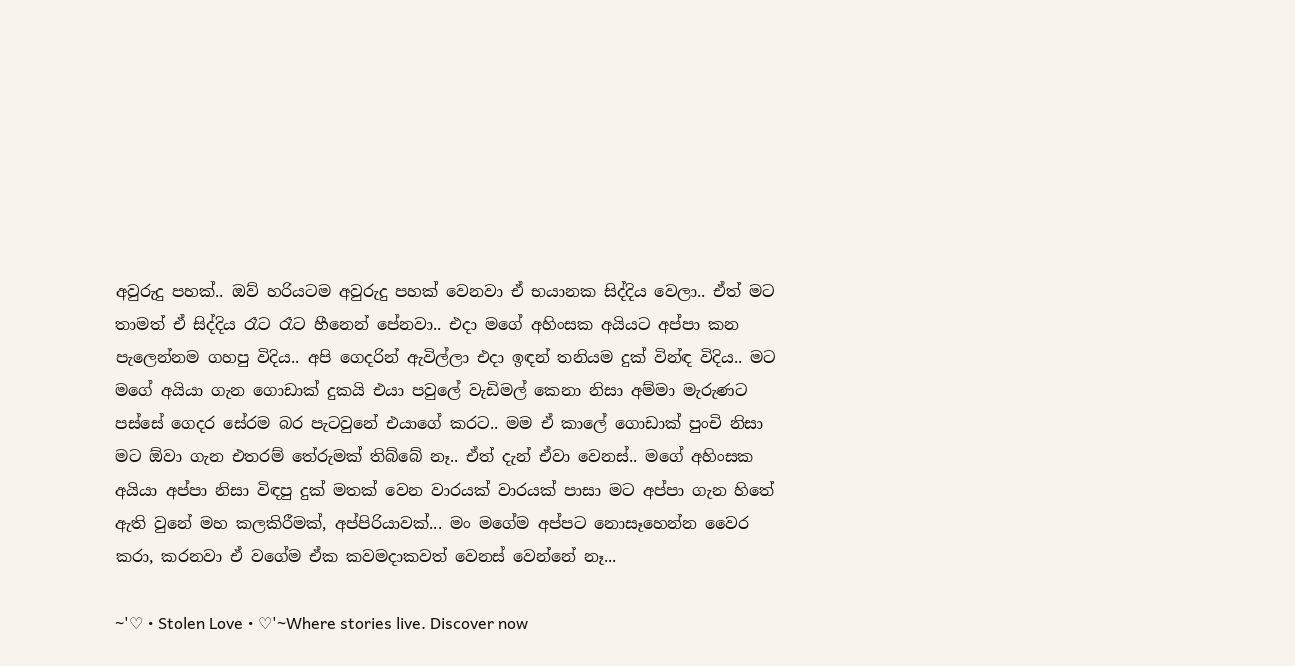අවුරුදු පහක්.. ඔව් හරියටම අවුරුදු පහක් වෙනවා ඒ භයානක සිද්දිය වෙලා.. ඒත් මට තාමත් ඒ සිද්දිය රෑට රෑට හීනෙන් පේනවා.. එදා මගේ අහිංසක අයියට අප්පා කන පැලෙන්නම ගහපු විදිය.. අපි ගෙදරින් ඇවිල්ලා එදා ඉඳන් තනියම දුක් වින්ඳ විදිය.. මට මගේ අයියා ගැන ගොඩාක් දුකයි එයා පවුලේ වැඩිමල් කෙනා නිසා අම්මා මැරුණට පස්සේ ගෙදර සේරම බර පැටවුනේ එයාගේ කරට.. මම ඒ කාලේ ගොඩාක් පුංචි නිසා මට ඕවා ගැන එතරම් තේරුමක් තිබ්බේ නෑ.. ඒත් දැන් ඒවා වෙනස්.. මගේ අහිංසක අයියා අප්පා නිසා විඳපු දුක් මතක් වෙන වාරයක් වාරයක් පාසා මට අප්පා ගැන හිතේ ඇති වුනේ මහ කලකිරීමක්, අප්පිරියාවක්... මං මගේම අප්පට නොසෑහෙන්න වෛර කරා, කරනවා ඒ වගේම ඒක කවමදාකවත් වෙනස් වෙන්නේ නෑ...

~'♡ • Stolen Love • ♡'~Where stories live. Discover now